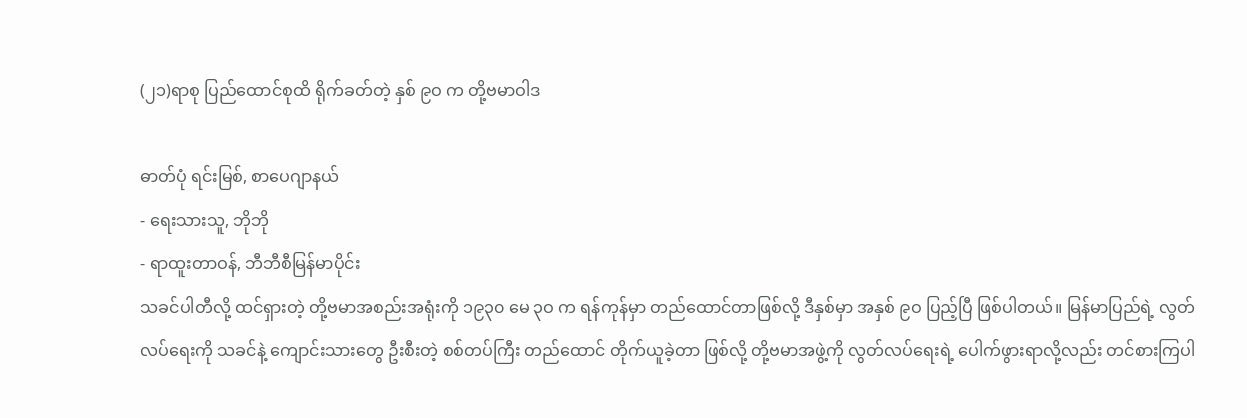(၂၁)ရာစု ပြည်ထောင်စုထိ ရိုက်ခတ်တဲ့ နှစ် ၉ဝ က တို့ဗမာဝါဒ

ဓာတ်ပုံ ရင်းမြစ်, စာပေဂျာနယ်
- ရေးသားသူ, ဘိုဘို
- ရာထူးတာဝန်, ဘီဘီစီမြန်မာပိုင်း
သခင်ပါတီလို့ ထင်ရှားတဲ့ တို့ဗမာအစည်းအရုံးကို ၁၉၃၀ မေ ၃ဝ က ရန်ကုန်မှာ တည်ထောင်တာဖြစ်လို့ ဒီနှစ်မှာ အနှစ် ၉ဝ ပြည့်ပြီ ဖြစ်ပါတယ်။ မြန်မာပြည်ရဲ့ လွတ်လပ်ရေးကို သခင်နဲ့ ကျောင်းသားတွေ ဦးစီးတဲ့ စစ်တပ်ကြီး တည်ထောင် တိုက်ယူခဲ့တာ ဖြစ်လို့ တို့ဗမာအဖွဲ့ကို လွတ်လပ်ရေးရဲ့ ပေါက်ဖွားရာလို့လည်း တင်စားကြပါ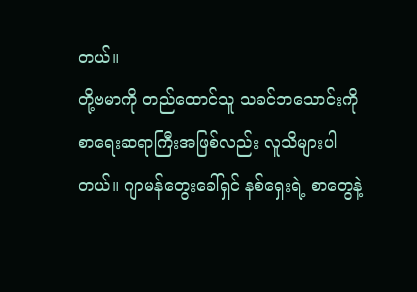တယ်။
တို့ဗမာကို တည်ထောင်သူ သခင်ဘသောင်းကို စာရေးဆရာကြီးအဖြစ်လည်း လူသိများပါတယ်။ ဂျာမန်တွေးခေါ်ရှင် နစ်ရှေးရဲ့ စာတွေနဲ့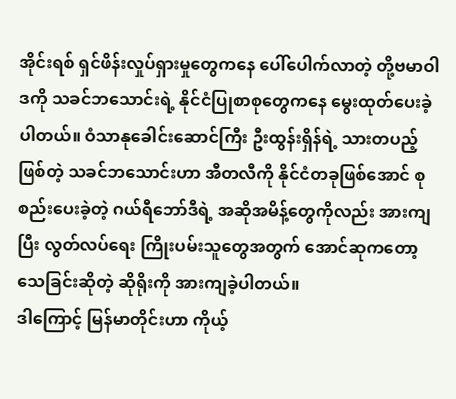အိုင်းရစ် ရှင်ဖိန်းလှုပ်ရှားမှုတွေကနေ ပေါ်ပေါက်လာတဲ့ တို့ဗမာဝါဒကို သခင်ဘသောင်းရဲ့ နိုင်ငံပြုစာစုတွေကနေ မွေးထုတ်ပေးခဲ့ပါတယ်။ ဝံသာနုခေါင်းဆောင်ကြီး ဦးထွန်းရှိန်ရဲ့ သားတပည့်ဖြစ်တဲ့ သခင်ဘသောင်းဟာ အီတလီကို နိုင်ငံတခုဖြစ်အောင် စုစည်းပေးခဲ့တဲ့ ဂယ်ရီဘော်ဒီရဲ့ အဆိုအမိန့်တွေကိုလည်း အားကျပြီး လွတ်လပ်ရေး ကြိုးပမ်းသူတွေအတွက် အောင်ဆုကတော့ သေခြင်းဆိုတဲ့ ဆိုရိုးကို အားကျခဲ့ပါတယ်။
ဒါကြောင့် မြန်မာတိုင်းဟာ ကိုယ့်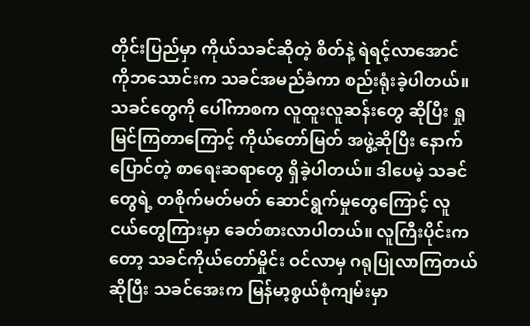တိုင်းပြည်မှာ ကိုယ်သခင်ဆိုတဲ့ စိတ်နဲ့ ရဲရင့်လာအောင် ကိုဘသောင်းက သခင်အမည်ခံကာ စည်းရုံးခဲ့ပါတယ်။ သခင်တွေကို ပေါ်ကာစက လူထူးလူဆန်းတွေ ဆိုပြီး ရှုမြင်ကြတာကြောင့် ကိုယ်တော်မြတ် အဖွဲ့ဆိုပြီး နောက်ပြောင်တဲ့ စာရေးဆရာတွေ ရှိခဲ့ပါတယ်။ ဒါပေမဲ့ သခင်တွေရဲ့ တစိုက်မတ်မတ် ဆောင်ရွက်မှုတွေကြောင့် လူငယ်တွေကြားမှာ ခေတ်စားလာပါတယ်။ လူကြီးပိုင်းကတော့ သခင်ကိုယ်တော်မှိုင်း ဝင်လာမှ ဂရုပြုလာကြတယ် ဆိုပြီး သခင်အေးက မြန်မာ့စွယ်စုံကျမ်းမှာ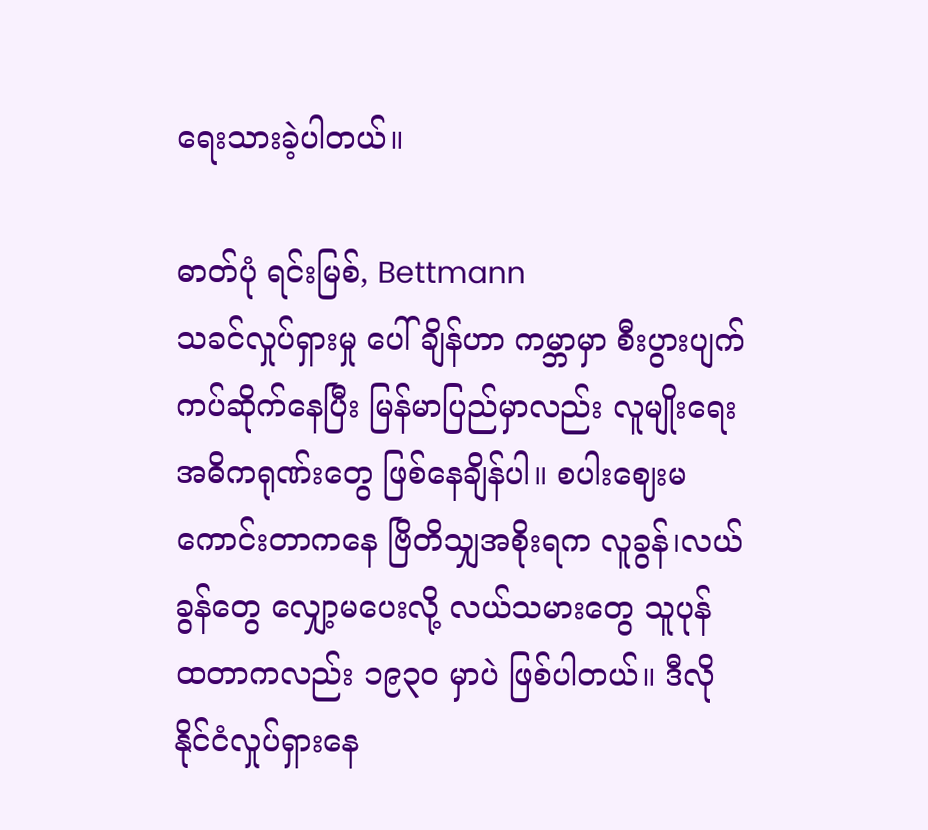ရေးသားခဲ့ပါတယ်။

ဓာတ်ပုံ ရင်းမြစ်, Bettmann
သခင်လှုပ်ရှားမှု ပေါ်ချိန်ဟာ ကမ္ဘာမှာ စီးပွားပျက်ကပ်ဆိုက်နေပြီး မြန်မာပြည်မှာလည်း လူမျိုးရေးအဓိကရုဏ်းတွေ ဖြစ်နေချိန်ပါ။ စပါးဈေးမကောင်းတာကနေ ဗြိတိသျှအစိုးရက လူခွန်၊လယ်ခွန်တွေ လျှော့မပေးလို့ လယ်သမားတွေ သူပုန် ထတာကလည်း ၁၉၃ဝ မှာပဲ ဖြစ်ပါတယ်။ ဒီလို နိုင်ငံလှုပ်ရှားနေ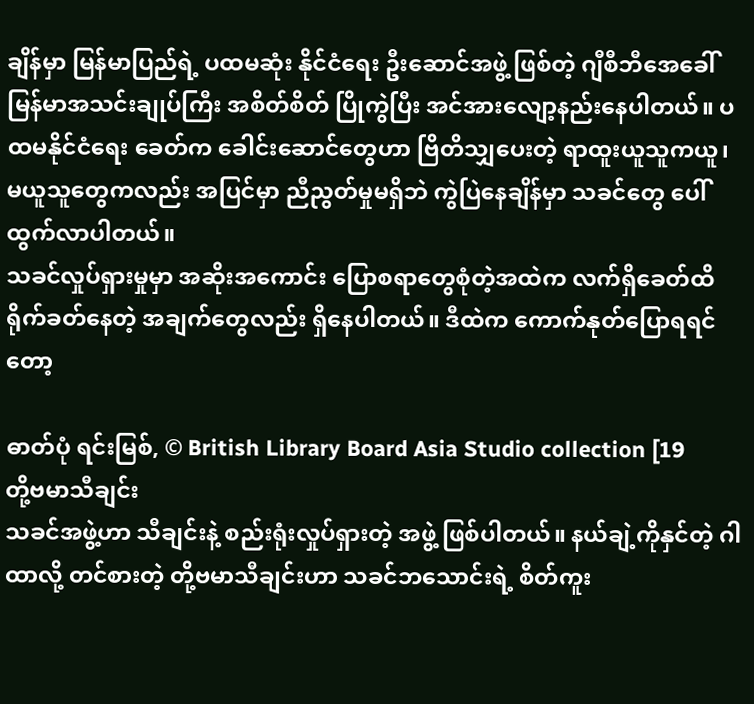ချိန်မှာ မြန်မာပြည်ရဲ့ ပထမဆုံး နိုင်ငံရေး ဦးဆောင်အဖွဲ့ ဖြစ်တဲ့ ဂျီစီဘီအေခေါ် မြန်မာအသင်းချုပ်ကြီး အစိတ်စိတ် ပြိုကွဲပြီး အင်အားလျော့နည်းနေပါတယ်။ ပထမနိုင်ငံရေး ခေတ်က ခေါင်းဆောင်တွေဟာ ဗြိတိသျှပေးတဲ့ ရာထူးယူသူကယူ၊ မယူသူတွေကလည်း အပြင်မှာ ညီညွတ်မှုမရှိဘဲ ကွဲပြဲနေချိန်မှာ သခင်တွေ ပေါ်ထွက်လာပါတယ်။
သခင်လှုပ်ရှားမှုမှာ အဆိုးအကောင်း ပြောစရာတွေစုံတဲ့အထဲက လက်ရှိခေတ်ထိ ရိုက်ခတ်နေတဲ့ အချက်တွေလည်း ရှိနေပါတယ်။ ဒီထဲက ကောက်နုတ်ပြောရရင်တော့

ဓာတ်ပုံ ရင်းမြစ်, © British Library Board Asia Studio collection [19
တို့ဗမာသီချင်း
သခင်အဖွဲ့ဟာ သီချင်းနဲ့ စည်းရုံးလှုပ်ရှားတဲ့ အဖွဲ့ ဖြစ်ပါတယ်။ နယ်ချဲ့ကိုနှင်တဲ့ ဂါထာလို့ တင်စားတဲ့ တို့ဗမာသီချင်းဟာ သခင်ဘသောင်းရဲ့ စိတ်ကူး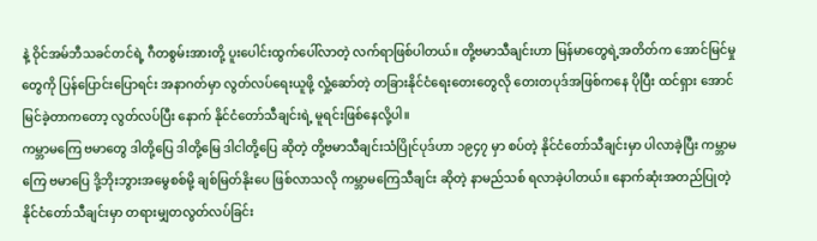နဲ့ ဝိုင်အမ်ဘီသခင်တင်ရဲ့ ဂီတစွမ်းအားတို့ ပူးပေါင်းထွက်ပေါ်လာတဲ့ လက်ရာဖြစ်ပါတယ်။ တို့ဗမာသီချင်းဟာ မြန်မာတွေရဲ့အတိတ်က အောင်မြင်မှုတွေကို ပြန်ပြောင်းပြောရင်း အနာဂတ်မှာ လွတ်လပ်ရေးယူဖို့ လှုံ့ဆော်တဲ့ တခြားနိုင်ငံရေးတေးတွေလို တေးတပုဒ်အဖြစ်ကနေ ပိုပြီး ထင်ရှား အောင်မြင်ခဲ့တာကတော့ လွတ်လပ်ပြီး နောက် နိုင်ငံတော်သီချင်းရဲ့ မူရင်းဖြစ်နေလို့ပါ။
ကမ္ဘာမကြေ ဗမာတွေ ဒါတို့ပြေ ဒါတို့မြေ ဒါငါတို့ပြေ ဆိုတဲ့ တို့ဗမာသီချင်းသံပြိုင်ပုဒ်ဟာ ၁၉၄၇ မှာ စပ်တဲ့ နိုင်ငံတော်သီချင်းမှာ ပါလာခဲ့ပြီး ကမ္ဘာမကြေ ဗမာပြေ ဒို့ဘိုးဘွားအမွေစစ်မို့ ချစ်မြတ်နိုးပေ ဖြစ်လာသလို ကမ္ဘာမကြေသီချင်း ဆိုတဲ့ နာမည်သစ် ရလာခဲ့ပါတယ်။ နောက်ဆုံးအတည်ပြုတဲ့ နိုင်ငံတော်သီချင်းမှာ တရားမျှတလွတ်လပ်ခြင်း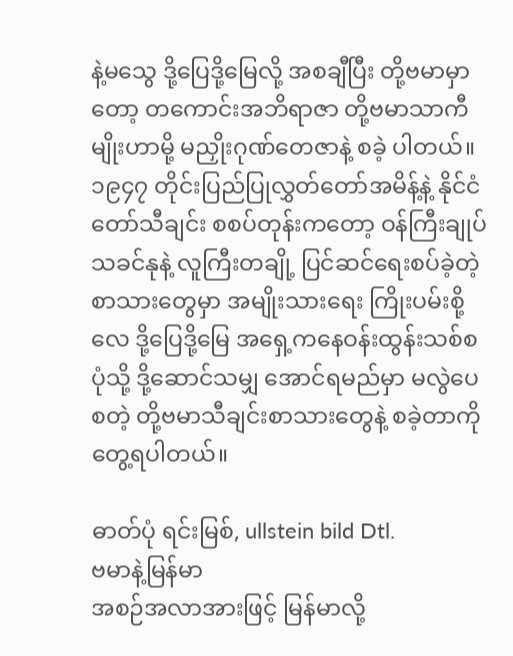နဲ့မသွေ ဒို့ပြေဒို့မြေလို့ အစချီပြီး တို့ဗမာမှာတော့ တကောင်းအဘိရာဇာ တို့ဗမာသာကီမျိုးဟာမို့ မညှိုးဂုဏ်တေဇာနဲ့ စခဲ့ ပါတယ်။
၁၉၄၇ တိုင်းပြည်ပြုလွှတ်တော်အမိန့်နဲ့ နိုင်ငံတော်သီချင်း စစပ်တုန်းကတော့ ဝန်ကြီးချုပ်သခင်နုနဲ့ လူကြီးတချို့ ပြင်ဆင်ရေးစပ်ခဲ့တဲ့ စာသားတွေမှာ အမျိုးသားရေး ကြိုးပမ်းစို့လေ ဒို့ပြေဒို့မြေ အရှေ့ကနေဝန်းထွန်းသစ်စပုံသို့ ဒို့ဆောင်သမျှ အောင်ရမည်မှာ မလွဲပေ စတဲ့ တို့ဗမာသီချင်းစာသားတွေနဲ့ စခဲ့တာကို တွေ့ရပါတယ်။

ဓာတ်ပုံ ရင်းမြစ်, ullstein bild Dtl.
ဗမာနဲ့မြန်မာ
အစဉ်အလာအားဖြင့် မြန်မာလို့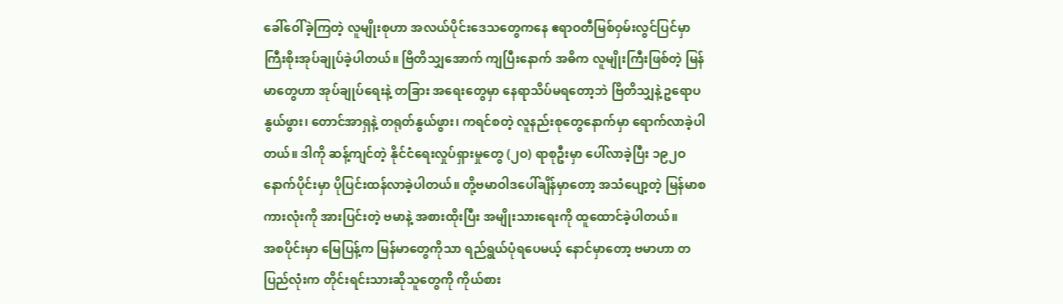ခေါ်ဝေါ်ခဲ့ကြတဲ့ လူမျိုးစုဟာ အလယ်ပိုင်းဒေသတွေကနေ ဧရာဝတီမြစ်ဝှမ်းလွင်ပြင်မှာ ကြီးစိုးအုပ်ချုပ်ခဲ့ပါတယ်။ ဗြိတိသျှအောက် ကျပြီးနောက် အဓိက လူမျိုးကြီးဖြစ်တဲ့ မြန်မာတွေဟာ အုပ်ချုပ်ရေးနဲ့ တခြား အရေးတွေမှာ နေရာသိပ်မရတော့ဘဲ ဗြိတိသျှနဲ့ ဥရောပနွယ်ဖွား၊ တောင်အာရှနဲ့ တရုတ်နွယ်ဖွား၊ ကရင်စတဲ့ လူနည်းစုတွေနောက်မှာ ရောက်လာခဲ့ပါတယ်။ ဒါကို ဆန့်ကျင်တဲ့ နိုင်ငံရေးလှုပ်ရှားမှုတွေ (၂ဝ) ရာစုဦးမှာ ပေါ်လာခဲ့ပြီး ၁၉၂ဝ နောက်ပိုင်းမှာ ပိုပြင်းထန်လာခဲ့ပါတယ်။ တို့ဗမာဝါဒပေါ်ချိန်မှာတော့ အသံပျော့တဲ့ မြန်မာစကားလုံးကို အားပြင်းတဲ့ ဗမာနဲ့ အစားထိုးပြီး အမျိုးသားရေးကို ထူထောင်ခဲ့ပါတယ်။
အစပိုင်းမှာ မြေပြန့်က မြန်မာတွေကိုသာ ရည်ရွယ်ပုံရပေမယ့် နောင်မှာတော့ ဗမာဟာ တပြည်လုံးက တိုင်းရင်းသားဆိုသူတွေကို ကိုယ်စား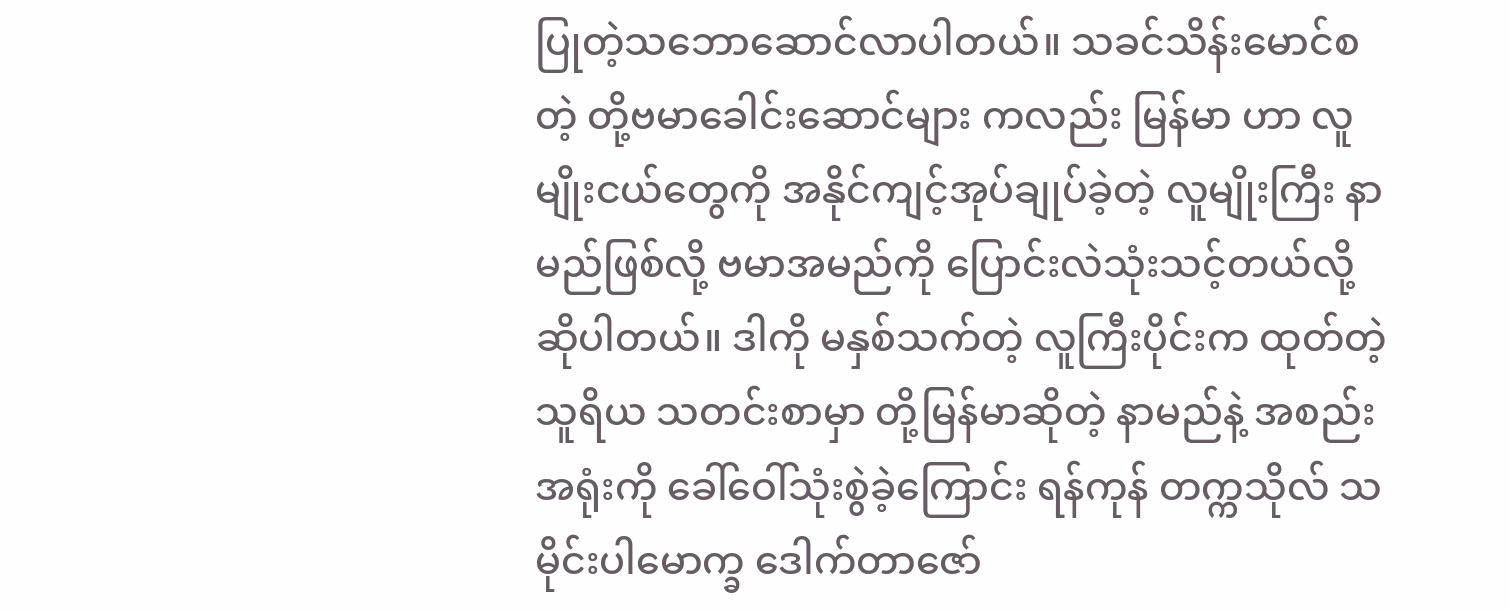ပြုတဲ့သဘောဆောင်လာပါတယ်။ သခင်သိန်းမောင်စတဲ့ တို့ဗမာခေါင်းဆောင်များ ကလည်း မြန်မာ ဟာ လူမျိုးငယ်တွေကို အနိုင်ကျင့်အုပ်ချုပ်ခဲ့တဲ့ လူမျိုးကြီး နာမည်ဖြစ်လို့ ဗမာအမည်ကို ပြောင်းလဲသုံးသင့်တယ်လို့ ဆိုပါတယ်။ ဒါကို မနှစ်သက်တဲ့ လူကြီးပိုင်းက ထုတ်တဲ့ သူရိယ သတင်းစာမှာ တို့မြန်မာဆိုတဲ့ နာမည်နဲ့ အစည်းအရုံးကို ခေါ်ဝေါ်သုံးစွဲခဲ့ကြောင်း ရန်ကုန် တက္ကသိုလ် သမိုင်းပါမောက္ခ ဒေါက်တာဇော်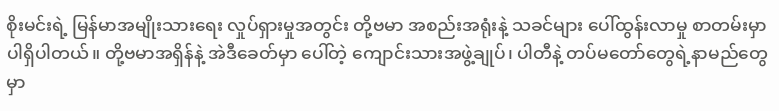စိုးမင်းရဲ့ မြန်မာအမျိုးသားရေး လှုပ်ရှားမှုအတွင်း တို့ဗမာ အစည်းအရုံးနဲ့ သခင်များ ပေါ်ထွန်းလာမှု စာတမ်းမှာ ပါရှိပါတယ်။ တို့ဗမာအရှိန်နဲ့ အဲဒီခေတ်မှာ ပေါ်တဲ့ ကျောင်းသားအဖွဲ့ချုပ်၊ ပါတီနဲ့ တပ်မတော်တွေရဲ့နာမည်တွေမှာ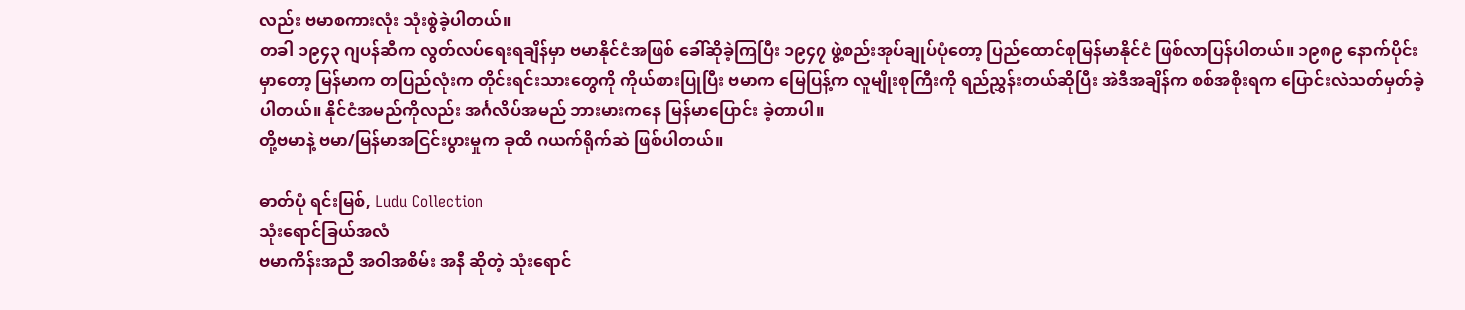လည်း ဗမာစကားလုံး သုံးစွဲခဲ့ပါတယ်။
တခါ ၁၉၄၃ ဂျပန်ဆီက လွတ်လပ်ရေးရချိန်မှာ ဗမာနိုင်ငံအဖြစ် ခေါ်ဆိုခဲ့ကြပြီး ၁၉၄၇ ဖွဲ့စည်းအုပ်ချုပ်ပုံတော့ ပြည်ထောင်စုမြန်မာနိုင်ငံ ဖြစ်လာပြန်ပါတယ်။ ၁၉၈၉ နောက်ပိုင်းမှာတော့ မြန်မာက တပြည်လုံးက တိုင်းရင်းသားတွေကို ကိုယ်စားပြုပြီး ဗမာက မြေပြန့်က လူမျိုးစုကြီးကို ရည်ညွှန်းတယ်ဆိုပြီး အဲဒီအချိန်က စစ်အစိုးရက ပြောင်းလဲသတ်မှတ်ခဲ့ပါတယ်။ နိုင်ငံအမည်ကိုလည်း အင်္ဂလိပ်အမည် ဘားမားကနေ မြန်မာပြောင်း ခဲ့တာပါ။
တို့ဗမာနဲ့ ဗမာ/မြန်မာအငြင်းပွားမှုက ခုထိ ဂယက်ရိုက်ဆဲ ဖြစ်ပါတယ်။

ဓာတ်ပုံ ရင်းမြစ်, Ludu Collection
သုံးရောင်ခြယ်အလံ
ဗမာကိန်းအညီ အဝါအစိမ်း အနီ ဆိုတဲ့ သုံးရောင်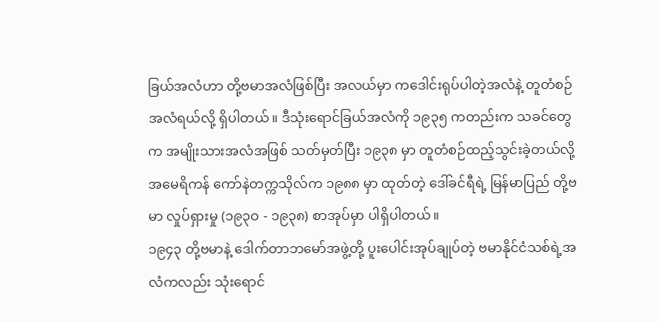ခြယ်အလံဟာ တို့ဗမာအလံဖြစ်ပြီး အလယ်မှာ ကဒေါင်းရုပ်ပါတဲ့အလံနဲ့ တူတံစဉ်အလံရယ်လို့ ရှိပါတယ်။ ဒီသုံးရောင်ခြယ်အလံကို ၁၉၃၅ ကတည်းက သခင်တွေက အမျိုးသားအလံအဖြစ် သတ်မှတ်ပြီး ၁၉၃၈ မှာ တူတံစဉ်ထည့်သွင်းခဲ့တယ်လို့ အမေရိကန် ကော်နဲတက္ကသိုလ်က ၁၉၈၈ မှာ ထုတ်တဲ့ ဒေါ်ခင်ရီရဲ့ မြန်မာပြည် တို့ဗမာ လှုပ်ရှားမှု (၁၉၃ဝ - ၁၉၃၈) စာအုပ်မှာ ပါရှိပါတယ်။
၁၉၄၃ တို့ဗမာနဲ့ ဒေါက်တာဘမော်အဖွဲ့တို့ ပူးပေါင်းအုပ်ချုပ်တဲ့ ဗမာနိုင်ငံသစ်ရဲ့အလံကလည်း သုံးရောင်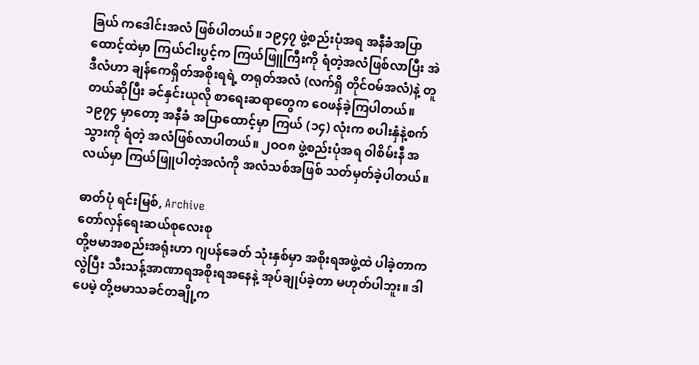ခြယ် ကဒေါင်းအလံ ဖြစ်ပါတယ်။ ၁၉၄၇ ဖွဲ့စည်းပုံအရ အနီခံအပြာထောင့်ထဲမှာ ကြယ်ငါးပွင့်က ကြယ်ဖြူကြီးကို ရံတဲ့အလံဖြစ်လာပြီး အဲဒီလံဟာ ချန်ကေရှိတ်အစိုးရရဲ့ တရုတ်အလံ (လက်ရှိ တိုင်ဝမ်အလံ)နဲ့ တူတယ်ဆိုပြီး ခင်နှင်းယုလို စာရေးဆရာတွေက ဝေဖန်ခဲ့ကြပါတယ်။
၁၉၇၄ မှာတော့ အနီခံ အပြာထောင့်မှာ ကြယ် (၁၄) လုံးက စပါးနှံနဲ့စက်သွားကို ရံတဲ့ အလံဖြစ်လာပါတယ်။ ၂ဝဝ၈ ဖွဲ့စည်းပုံအရ ဝါစိမ်းနီ အလယ်မှာ ကြယ်ဖြူပါတဲ့အလံကို အလံသစ်အဖြစ် သတ်မှတ်ခဲ့ပါတယ်။

ဓာတ်ပုံ ရင်းမြစ်, Archive
တော်လှန်ရေးဆယ်စုလေးစု
တို့ဗမာအစည်းအရုံးဟာ ဂျပန်ခေတ် သုံးနှစ်မှာ အစိုးရအဖွဲ့ထဲ ပါခဲ့တာကလွဲပြီး သီးသန့်အာဏာရအစိုးရအနေနဲ့ အုပ်ချုပ်ခဲ့တာ မဟုတ်ပါဘူး။ ဒါပေမဲ့ တို့ဗမာသခင်တချို့က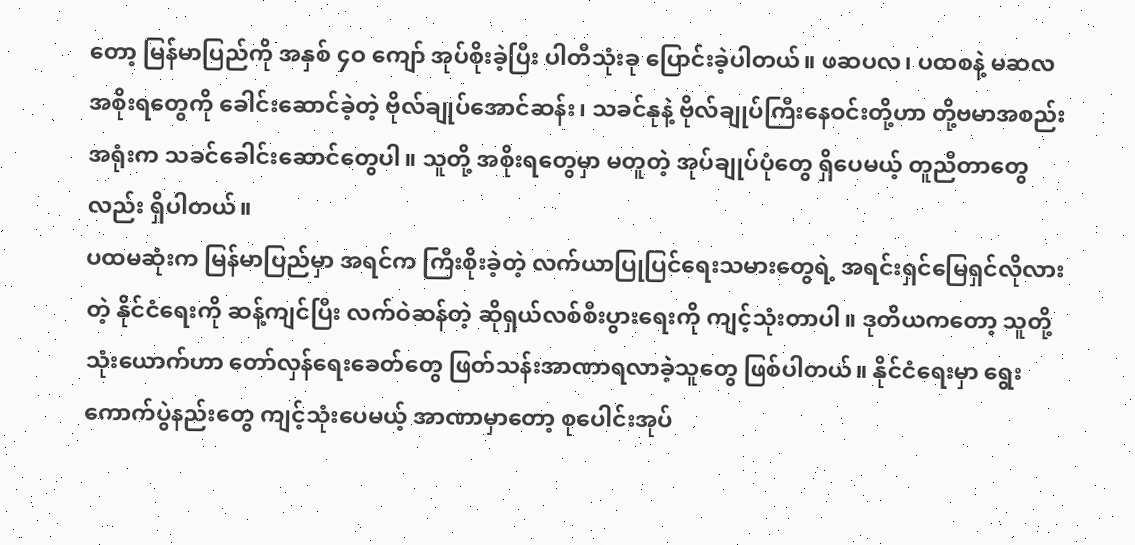တော့ မြန်မာပြည်ကို အနှစ် ၄ဝ ကျော် အုပ်စိုးခဲ့ပြီး ပါတီသုံးခု ပြောင်းခဲ့ပါတယ်။ ဖဆပလ၊ ပထစနဲ့ မဆလအစိုးရတွေကို ခေါင်းဆောင်ခဲ့တဲ့ ဗိုလ်ချုပ်အောင်ဆန်း၊ သခင်နုနဲ့ ဗိုလ်ချုပ်ကြီးနေဝင်းတို့ဟာ တို့ဗမာအစည်းအရုံးက သခင်ခေါင်းဆောင်တွေပါ။ သူတို့ အစိုးရတွေမှာ မတူတဲ့ အုပ်ချုပ်ပုံတွေ ရှိပေမယ့် တူညီတာတွေလည်း ရှိပါတယ်။
ပထမဆုံးက မြန်မာပြည်မှာ အရင်က ကြီးစိုးခဲ့တဲ့ လက်ယာပြုပြင်ရေးသမားတွေရဲ့ အရင်းရှင်မြေရှင်လိုလားတဲ့ နိုင်ငံရေးကို ဆန့်ကျင်ပြီး လက်ဝဲဆန်တဲ့ ဆိုရှယ်လစ်စီးပွားရေးကို ကျင့်သုံးတာပါ။ ဒုတိယကတော့ သူတို့ သုံးယောက်ဟာ တော်လှန်ရေးခေတ်တွေ ဖြတ်သန်းအာဏာရလာခဲ့သူတွေ ဖြစ်ပါတယ်။ နိုင်ငံရေးမှာ ရွေးကောက်ပွဲနည်းတွေ ကျင့်သုံးပေမယ့် အာဏာမှာတော့ စုပေါင်းအုပ်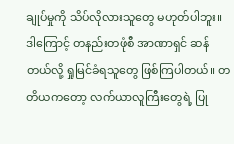ချုပ်မှုကို သိပ်လိုလားသူတွေ မဟုတ်ပါဘူး။ ဒါကြောင့် တနည်းတဖုံစီ အာဏာရှင် ဆန်တယ်လို့ ရှုမြင်ခံရသူတွေ ဖြစ်ကြပါတယ်။ တတိယကတော့ လက်ယာလူကြီးတွေရဲ့ ပြု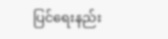ပြင်ရေးနည်း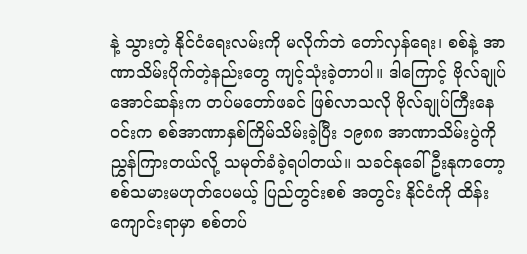နဲ့ သွားတဲ့ နိုင်ငံရေးလမ်းကို မလိုက်ဘဲ တော်လှန်ရေး၊ စစ်နဲ့ အာဏာသိမ်းပိုက်တဲ့နည်းတွေ ကျင့်သုံးခဲ့တာပါ။ ဒါကြောင့် ဗိုလ်ချုပ် အောင်ဆန်းက တပ်မတော်ဖခင် ဖြစ်လာသလို ဗိုလ်ချုပ်ကြီးနေဝင်းက စစ်အာဏာနှစ်ကြိမ်သိမ်းခဲ့ပြီး ၁၉၈၈ အာဏာသိမ်းပွဲကို ညွှန်ကြားတယ်လို့ သမုတ်ခံခဲ့ရပါတယ်။ သခင်နုခေါ် ဦးနုကတော့ စစ်သမားမဟုတ်ပေမယ့် ပြည်တွင်းစစ် အတွင်း နိုင်ငံကို ထိန်းကျောင်းရာမှာ စစ်တပ်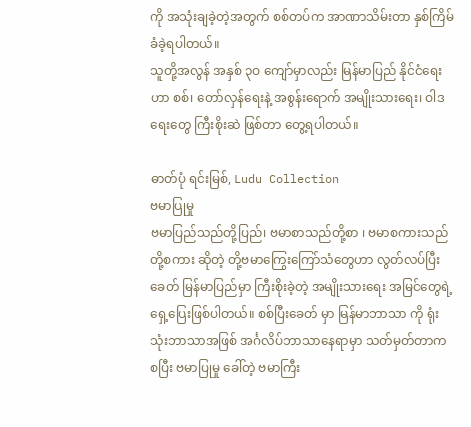ကို အသုံးချခဲ့တဲ့အတွက် စစ်တပ်က အာဏာသိမ်းတာ နှစ်ကြိမ်ခံခဲ့ရပါတယ်။
သူတို့အလွန် အနှစ် ၃ဝ ကျော်မှာလည်း မြန်မာပြည် နိုင်ငံရေးဟာ စစ်၊ တော်လှန်ရေးနဲ့ အစွန်းရောက် အမျိုးသားရေး၊ ဝါဒရေးတွေ ကြီးစိုးဆဲ ဖြစ်တာ တွေ့ရပါတယ်။

ဓာတ်ပုံ ရင်းမြစ်, Ludu Collection
ဗမာပြုမှု
ဗမာပြည်သည်တို့ပြည်၊ ဗမာစာသည်တို့စာ ၊ ဗမာစကားသည်တို့စကား ဆိုတဲ့ တို့ဗမာကြွေးကြော်သံတွေဟာ လွတ်လပ်ပြီးခေတ် မြန်မာပြည်မှာ ကြီးစိုးခဲ့တဲ့ အမျိုးသားရေး အမြင်တွေရဲ့ ရှေ့ပြေးဖြစ်ပါတယ်။ စစ်ပြီးခေတ် မှာ မြန်မာဘာသာ ကို ရုံးသုံးဘာသာအဖြစ် အင်္ဂလိပ်ဘာသာနေရာမှာ သတ်မှတ်တာကစပြီး ဗမာပြုမှု ခေါ်တဲ့ ဗမာကြီး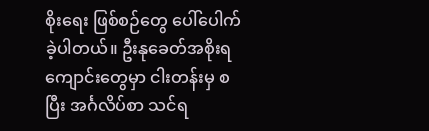စိုးရေး ဖြစ်စဉ်တွေ ပေါ်ပေါက်ခဲ့ပါတယ်။ ဦးနုခေတ်အစိုးရကျောင်းတွေမှာ ငါးတန်းမှ စပြီး အင်္ဂလိပ်စာ သင်ရ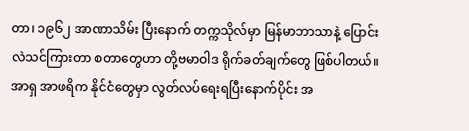တာ၊ ၁၉၆၂ အာဏာသိမ်း ပြီးနောက် တက္ကသိုလ်မှာ မြန်မာဘာသာနဲ့ ပြောင်းလဲသင်ကြားတာ စတာတွေဟာ တို့ဗမာဝါဒ ရိုက်ခတ်ချက်တွေ ဖြစ်ပါတယ်။ အာရှ အာဖရိက နိုင်ငံတွေမှာ လွတ်လပ်ရေးရပြီးနောက်ပိုင်း အ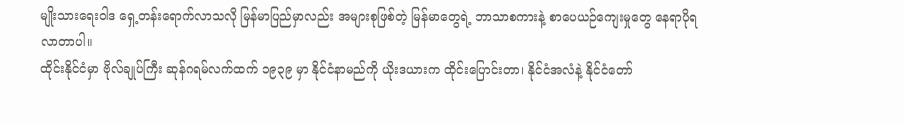မျိုးသားရေးဝါဒ ရှေ့တန်းရောက်လာသလို မြန်မာပြည်မှာလည်း အများစုဖြစ်တဲ့ မြန်မာတွေရဲ့ ဘာသာစကားနဲ့ စာပေယဉ်ကျေးမှုတွေ နေရာပိုရလာတာပါ။
ထိုင်းနိုင်ငံမှာ ဗိုလ်ချုပ်ကြီး ဆုန်ဂရမ်လက်ထက် ၁၉၃၉ မှာ နိုင်ငံနာမည်ကို ယိုးဒယားက ထိုင်းပြောင်းတာ၊ နိုင်ငံအလံနဲ့ နိုင်ငံတော်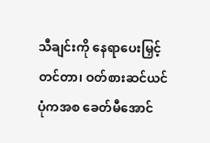သီချင်းကို နေရာပေးမြှင့်တင်တာ၊ ဝတ်စားဆင်ယင်ပုံကအစ ခေတ်မီအောင်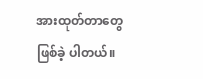အားထုတ်တာတွေ ဖြစ်ခဲ့ ပါတယ်။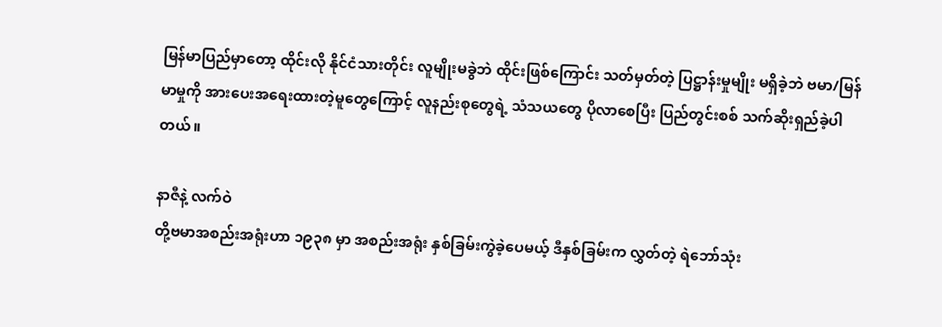မြန်မာပြည်မှာတော့ ထိုင်းလို နိုင်ငံသားတိုင်း လူမျိုးမခွဲဘဲ ထိုင်းဖြစ်ကြောင်း သတ်မှတ်တဲ့ ပြဋ္ဌာန်းမှုမျိုး မရှိခဲ့ဘဲ ဗမာ/မြန်မာမှုကို အားပေးအရေးထားတဲ့မူတွေကြောင့် လူနည်းစုတွေရဲ့ သံသယတွေ ပိုလာစေပြီး ပြည်တွင်းစစ် သက်ဆိုးရှည်ခဲ့ပါတယ်။

နာဇီနဲ့ လက်ဝဲ
တို့ဗမာအစည်းအရုံးဟာ ၁၉၃၈ မှာ အစည်းအရုံး နှစ်ခြမ်းကွဲခဲ့ပေမယ့် ဒီနှစ်ခြမ်းက လွှတ်တဲ့ ရဲဘော်သုံး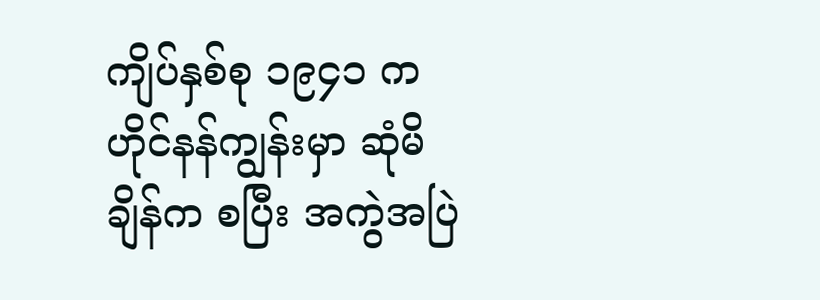ကျိပ်နှစ်စု ၁၉၄၁ က ဟိုင်နန်ကျွန်းမှာ ဆုံမိချိန်က စပြီး အကွဲအပြဲ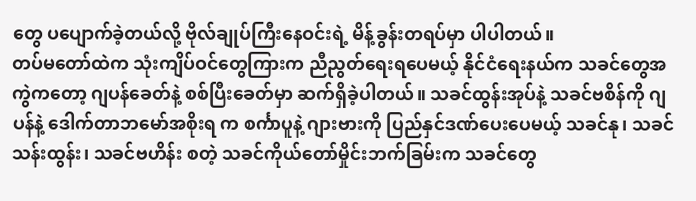တွေ ပပျောက်ခဲ့တယ်လို့ ဗိုလ်ချုပ်ကြီးနေဝင်းရဲ့ မိန့်ခွန်းတရပ်မှာ ပါပါတယ်။
တပ်မတော်ထဲက သုံးကျိပ်ဝင်တွေကြားက ညီညွတ်ရေးရပေမယ့် နိုင်ငံရေးနယ်က သခင်တွေအကွဲကတော့ ဂျပန်ခေတ်နဲ့ စစ်ပြီးခေတ်မှာ ဆက်ရှိခဲ့ပါတယ်။ သခင်ထွန်းအုပ်နဲ့ သခင်ဗစိန်ကို ဂျပန်နဲ့ ဒေါက်တာဘမော်အစိုးရ က စင်္ကာပူနဲ့ ဂျားဗားကို ပြည်နှင်ဒဏ်ပေးပေမယ့် သခင်နု၊ သခင်သန်းထွန်း၊ သခင်ဗဟိန်း စတဲ့ သခင်ကိုယ်တော်မှိုင်းဘက်ခြမ်းက သခင်တွေ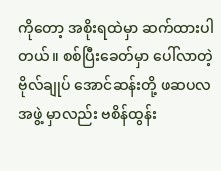ကိုတော့ အစိုးရထဲမှာ ဆက်ထားပါတယ်။ စစ်ပြီးခေတ်မှာ ပေါ်လာတဲ့ ဗိုလ်ချုပ် အောင်ဆန်းတို့ ဖဆပလအဖွဲ့ မှာလည်း ဗစိန်ထွန်း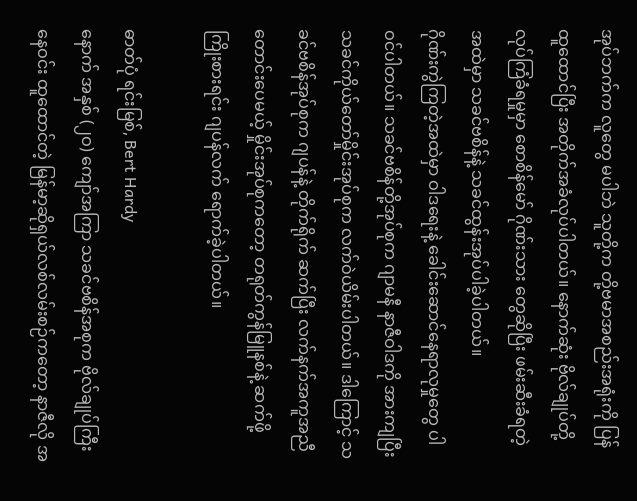အုပ်ဘက်က လူတွေ မပါဘဲ သူတို့က တို့ဗမာအစည်းအရုံးကို ပြန်ထူထောင်ပြီး အတိုက်အခံလုပ်ပါတယ်။ နောက်ဆုံး ဗိုလ်ချုပ်တို့ လုပ်ကြံခံရမှုမှာ စောစိန်မော် ဂိုဏ်းသား တွေဆိုပြီး ဖမ်းဆီးခံရတဲ့အထဲမှာ သခင်ဗစိန်နဲ့ သခင်ထွန်းအုပ်ပါခဲ့ပါတယ်။
ဂိုဏ်းကွဲကြတဲ့အထဲမှာ ဝါဒရေးနဲ့ ခေါင်းဆောင်နေရာလုမှုတွေ ပါဝင်ပါတယ်။ သခင်ဗစိန်တို့အုပ်စုက ဂျာမနီ နာဇီဝါဒကို အားကျပြီး သခင်ကိုယ်တော်မှိုင်းအုပ်စုက လက်ဝဲယိမ်းပါတယ်။ ဒါကြောင့် သခင်ဗစိန်အုပ်စုက ဂျပန်နဲ့ တိုက်ရိုက် ဆက်ပြီး လက်နက်အကူအညီတောင်းပေမယ့် မှိုင်းအုပ်စုကတော့ တရုတ်ကွန်မြူနစ်နဲ့ ဆက်ဖို့ ကြိုးစားရင်း ဂျပန်လက် ရောက်ခဲ့ပါတယ်။

ဓာတ်ပုံ ရင်းမြစ်, Bert Hardy
နောက် အနှစ် (၂ဝ) ကျော်အကြာ သခင်ဗစိန်အစုက ဗိုလ်ချုပ်ကြီးနေဝင်း ထူထောင်တဲ့ မြန်မာ့ဆိုရှယ်လစ်လမ်းစဉ်ကတော့ နာဇီလို အ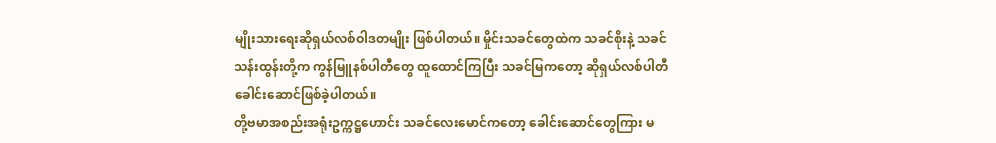မျိုးသားရေးဆိုရှယ်လစ်ဝါဒတမျိုး ဖြစ်ပါတယ်။ မှိုင်းသခင်တွေထဲက သခင်စိုးနဲ့ သခင်သန်းထွန်းတို့က ကွန်မြူနစ်ပါတီတွေ ထူထောင်ကြပြီး သခင်မြကတော့ ဆိုရှယ်လစ်ပါတီခေါင်းဆောင်ဖြစ်ခဲ့ပါတယ်။
တို့ဗမာအစည်းအရုံးဥက္ကဋ္ဌဟောင်း သခင်လေးမောင်ကတော့ ခေါင်းဆောင်တွေကြား မ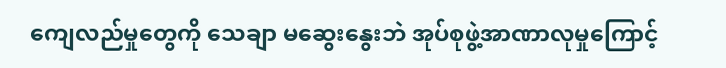ကျေလည်မှုတွေကို သေချာ မဆွေးနွေးဘဲ အုပ်စုဖွဲ့အာဏာလုမှုကြောင့်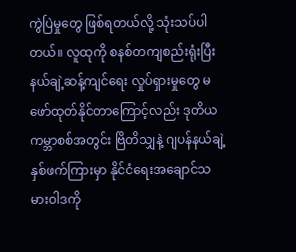ကွဲပြဲမှုတွေ ဖြစ်ရတယ်လို့ သုံးသပ်ပါတယ်။ လူထုကို စနစ်တကျစည်းရုံးပြီး နယ်ချဲ့ဆန့်ကျင်ရေး လှုပ်ရှားမှုတွေ မဖော်ထုတ်နိုင်တာကြောင့်လည်း ဒုတိယကမ္ဘာစစ်အတွင်း ဗြိတိသျှနဲ့ ဂျပန်နယ်ချဲ့ နှစ်ဖက်ကြားမှာ နိုင်ငံရေးအချောင်သမားဝါဒကို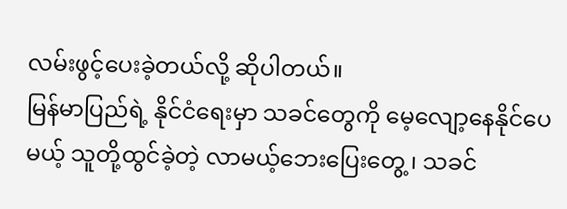လမ်းဖွင့်ပေးခဲ့တယ်လို့ ဆိုပါတယ်။
မြန်မာပြည်ရဲ့ နိုင်ငံရေးမှာ သခင်တွေကို မေ့လျော့နေနိုင်ပေမယ့် သူတို့ထွင်ခဲ့တဲ့ လာမယ့်ဘေးပြေးတွေ့ ၊ သခင်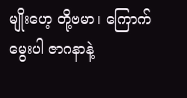မျိုးဟေ့ တို့ဗမာ၊ ကြောက်မွေးပါ ဇာဂနာနဲ့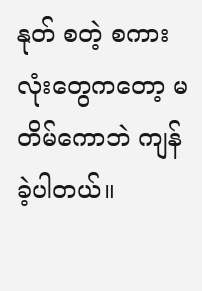နုတ် စတဲ့ စကားလုံးတွေကတော့ မတိမ်ကောဘဲ ကျန်ခဲ့ပါတယ်။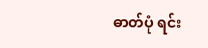ဓာတ်ပုံ ရင်း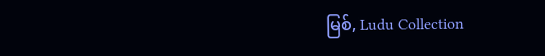မြစ်, Ludu Collection